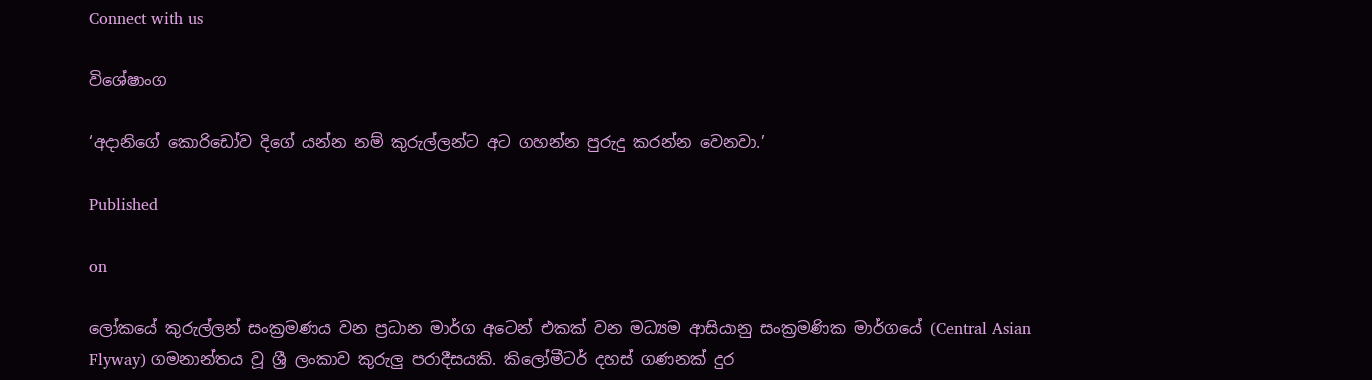Connect with us

විශේෂාංග

‘අදානිගේ කොරිඩෝව දිගේ යන්න නම් කුරුල්ලන්ට අට ගහන්න පුරුදු කරන්න වෙනවා.’

Published

on

ලෝකයේ කුරුල්ලන් සංක්‍රමණය වන ප්‍රධාන මාර්ග අටෙන් එකක් වන මධ්‍යම ආසියානු සංක්‍රමණික මාර්ගයේ (Central Asian Flyway) ගමනාන්තය වූ ශ්‍රී ලංකාව කුරුලු පරාදීසයකි. කිලෝමීටර් දහස් ගණනක් දුර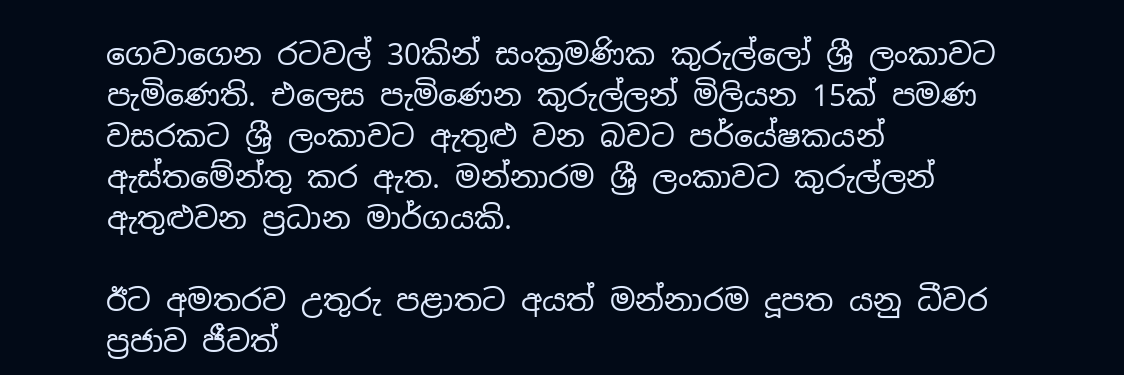ගෙවාගෙන රටවල් 30කින් සංක්‍රමණික කුරුල්ලෝ ශ්‍රී ලංකාවට පැමිණෙති. එලෙස පැමිණෙන කුරුල්ලන් මිලියන 15ක් පමණ වසරකට ශ්‍රී ලංකාවට ඇතුළු වන බවට පර්යේෂකයන් ඇස්තමේන්තු කර ඇත. මන්නාරම ශ්‍රී ලංකාවට කුරුල්ලන් ඇතුළුවන ප්‍රධාන මාර්ගයකි.

ඊට අමතරව උතුරු පළාතට අයත් මන්නාරම දූපත යනු ධීවර ප්‍රජාව ජීවත්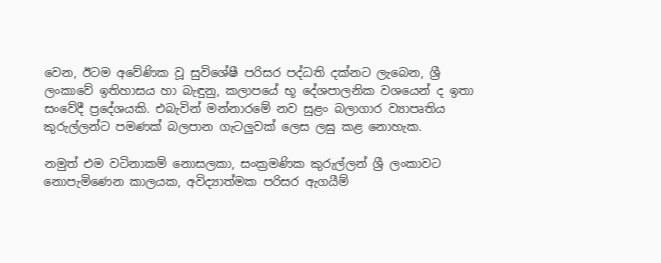වෙන, ඊටම අවේණික වූ සුවිශේෂී පරිසර පද්ධති දක්නට ලැබෙන, ශ්‍රී ලංකාවේ ඉතිහාසය හා බැඳුනු, කලාපයේ භූ දේශපාලනික වශයෙන් ද ඉතා සංවේදී ප්‍රදේශයකි. එබැවින් මන්නාරමේ නව සුළං බලාගාර ව්‍යාපෘතිය කුරුල්ලන්ට පමණක් බලපාන ගැටලුවක් ලෙස ලඝු කළ නොහැක.

නමුත් එම වටිනාකම් නොසලකා, සංක්‍රමණික කුරුල්ලන් ශ්‍රී ලංකාවට නොපැමිණෙන කාලයක, අවිද්‍යාත්මක පරිසර ඇගයීම්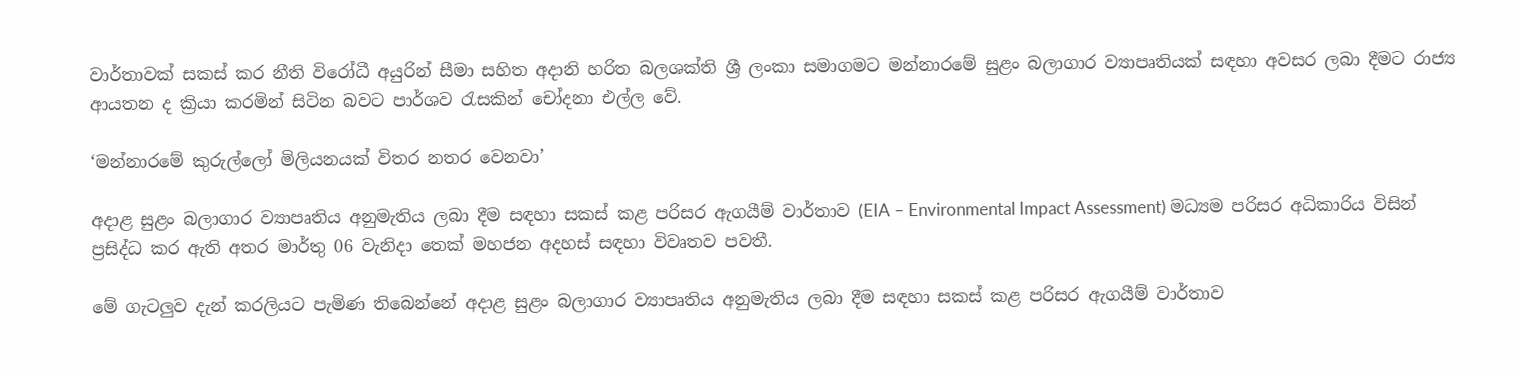වාර්තාවක් සකස් කර නීති විරෝධී අයුරින් සීමා සහිත අදානි හරිත බලශක්ති ශ්‍රී ලංකා සමාගමට මන්නාරමේ සුළං බලාගාර ව්‍යාපෘතියක් සඳහා අවසර ලබා දීමට රාජ්‍ය ආයතන ද ක්‍රියා කරමින් සිටින බවට පාර්ශව රැසකින් චෝදනා එල්ල වේ.

‘මන්නාරමේ කුරුල්ලෝ මිලියනයක් විතර නතර වෙනවා’

අදාළ සුළං බලාගාර ව්‍යාපෘතිය අනුමැතිය ලබා දීම සඳහා සකස් කළ පරිසර ඇගයීම් වාර්තාව (EIA – Environmental Impact Assessment) මධ්‍යම පරිසර අධිකාරිය විසින් ප්‍රසිද්ධ කර ඇති අතර මාර්තු 06 වැනිදා තෙක් මහජන අදහස් සඳහා විවෘතව පවතී.

මේ ගැටලුව දැන් කරලියට පැමිණ තිබෙන්නේ අදාළ සුළං බලාගාර ව්‍යාපෘතිය අනුමැතිය ලබා දීම සඳහා සකස් කළ පරිසර ඇගයීම් වාර්තාව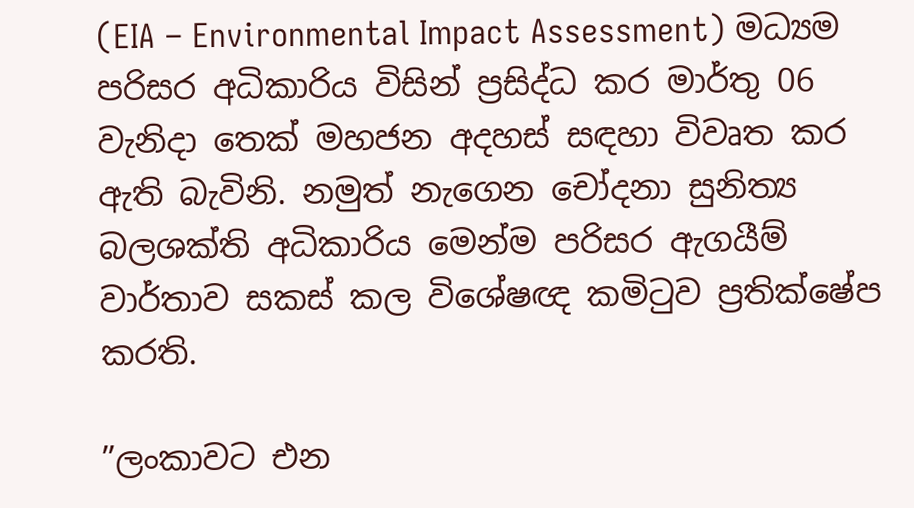(EIA – Environmental Impact Assessment) මධ්‍යම පරිසර අධිකාරිය විසින් ප්‍රසිද්ධ කර මාර්තු 06 වැනිදා තෙක් මහජන අදහස් සඳහා විවෘත කර ඇති බැවිනි. නමුත් නැගෙන චෝදනා සුනිත්‍ය බලශක්ති අධිකාරිය මෙන්ම පරිසර ඇගයීම් වාර්තාව සකස් කල විශේෂඥ කමිටුව ප්‍රතික්ෂේප කරති.

”ලංකාවට එන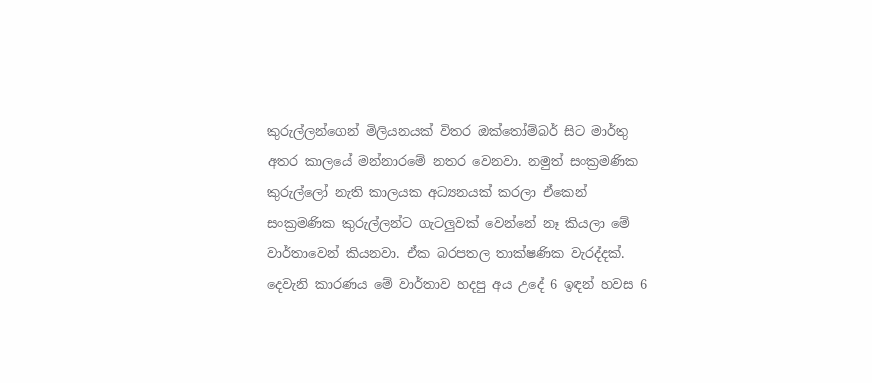කුරුල්ලන්ගෙන් මිලියනයක් විතර ඔක්තෝම්බර් සිට මාර්තු අතර කාලයේ මන්නාරමේ නතර වෙනවා. නමුත් සංක්‍රමණික කුරුල්ලෝ නැති කාලයක අධ්‍යනයක් කරලා ඒකෙන් සංක්‍රමණික කුරුල්ලන්ට ගැටලුවක් වෙන්නේ නෑ කියලා මේ වාර්තාවෙන් කියනවා. ඒක බරපතල තාක්ෂණික වැරද්දක්. දෙවැනි කාරණය මේ වාර්තාව හදපු අය උදේ 6 ඉඳන් හවස 6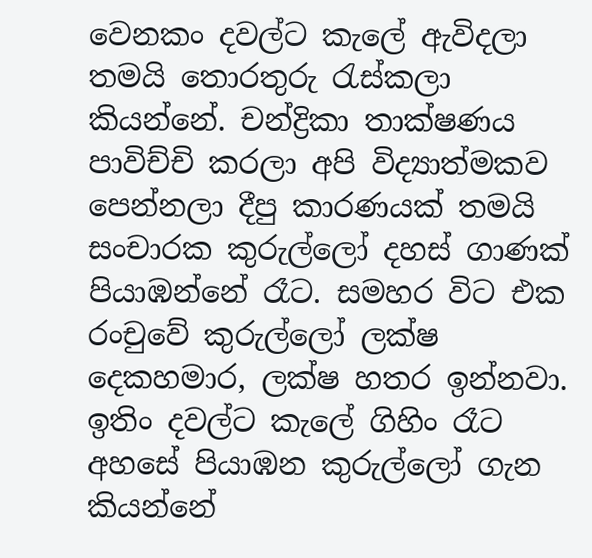වෙනකං දවල්ට කැලේ ඇවිදලා තමයි තොරතුරු රැස්කලා කියන්නේ. චන්ද්‍රිකා තාක්ෂණය පාවිච්චි කරලා අපි විද්‍යාත්මකව පෙන්නලා දීපු කාරණයක් තමයි සංචාරක කුරුල්ලෝ දහස් ගාණක් පියාඹන්නේ රෑට. සමහර විට එක රංචුවේ කුරුල්ලෝ ලක්ෂ දෙකහමාර, ලක්ෂ හතර ඉන්නවා. ඉතිං දවල්ට කැලේ ගිහිං රෑට අහසේ පියාඹන කුරුල්ලෝ ගැන කියන්නේ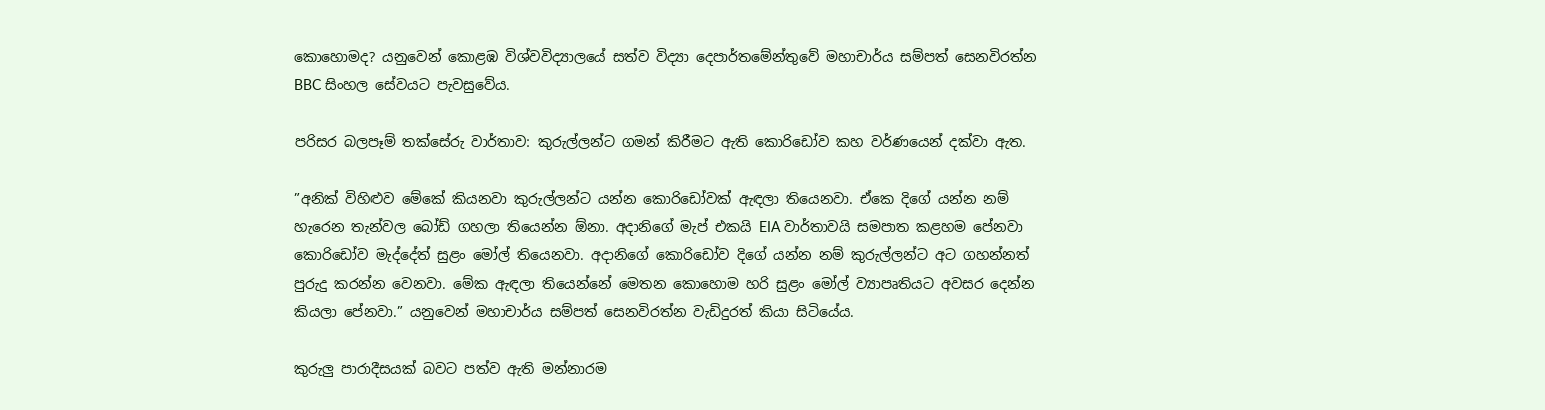කොහොමද? යනුවෙන් කොළඹ විශ්වවිද්‍යාලයේ සත්ව විද්‍යා දෙපාර්තමේන්තුවේ මහාචාර්ය සම්පත් සෙනවිරත්න BBC සිංහල සේවයට පැවසුවේය.

පරිසර බලපෑම් තක්සේරු වාර්තාව: කුරුල්ලන්ට ගමන් කිරීමට ඇති කොරිඩෝව කහ වර්ණයෙන් දක්වා ඇත.

”අනික් විහිළුව මේකේ කියනවා කුරුල්ලන්ට යන්න කොරිඩෝවක් ඇඳලා තියෙනවා. ඒකෙ දිගේ යන්න නම් හැරෙන තැන්වල බෝඩ් ගහලා තියෙන්න ඕනා. අදානිගේ මැප් එකයි EIA වාර්තාවයි සමපාත කළහම පේනවා කොරිඩෝව මැද්දේත් සුළං මෝල් තියෙනවා. අදානිගේ කොරිඩෝව දිගේ යන්න නම් කුරුල්ලන්ට අට ගහන්නත් පුරුදු කරන්න වෙනවා. මේක ඇඳලා තියෙන්නේ මෙතන කොහොම හරි සුළං මෝල් ව්‍යාපෘතියට අවසර දෙන්න කියලා පේනවා.” යනුවෙන් මහාචාර්ය සම්පත් සෙනවිරත්න වැඩිදුරත් කියා සිටියේය.

කුරුලු පාරාදීසයක් බවට පත්ව ඇති මන්නාරම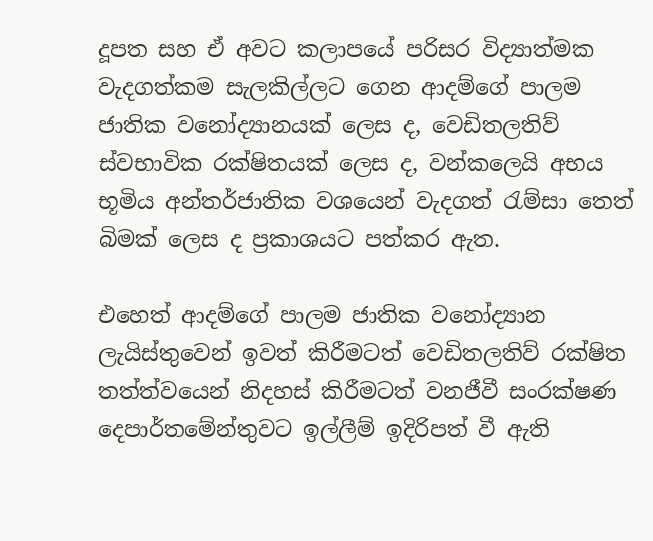දූපත සහ ඒ අවට කලාපයේ පරිසර විද්‍යාත්මක වැදගත්කම සැලකිල්ලට ගෙන ආදම්ගේ පාලම ජාතික වනෝද්‍යානයක් ලෙස ද, වෙඩිතලතිව් ස්වභාවික රක්ෂිතයක් ලෙස ද, වන්කලෙයි අභය භූමිය අන්තර්ජාතික වශයෙන් වැදගත් රැම්සා තෙත් බිමක් ලෙස ද ප්‍රකාශයට පත්කර ඇත.

එහෙත් ආදම්ගේ පාලම ජාතික වනෝද්‍යාන ලැයිස්තුවෙන් ඉවත් කිරීමටත් වෙඩිතලතිව් රක්ෂිත තත්ත්වයෙන් නිදහස් කිරීමටත් වනජීවී සංරක්ෂණ දෙපාර්තමේන්තුවට ඉල්ලීම් ඉදිරිපත් වී ඇති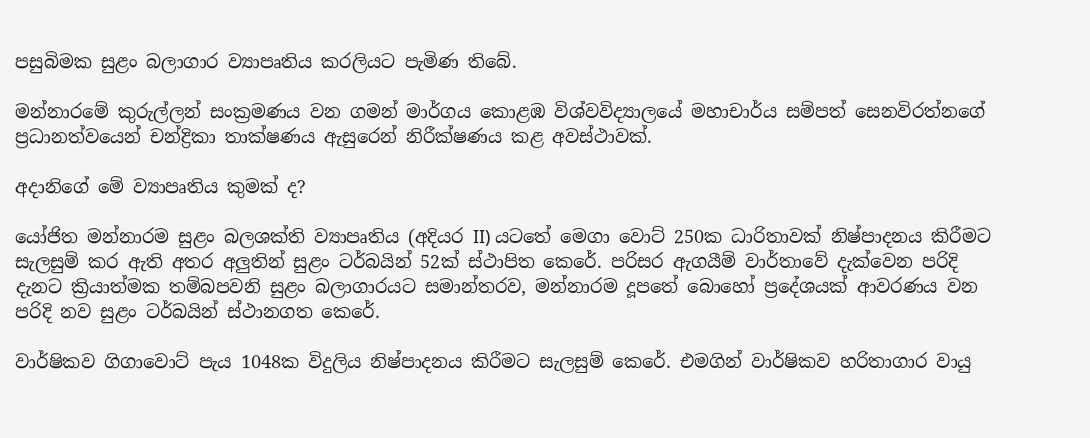පසුබිමක සුළං බලාගාර ව්‍යාපෘතිය කරලියට පැමිණ තිබේ.

මන්නාරමේ කුරුල්ලන් සංක්‍රමණය වන ගමන් මාර්ගය කොළඹ විශ්වවිද්‍යාලයේ මහාචාර්ය සම්පත් සෙනවිරත්නගේ ප්‍රධානත්වයෙන් චන්ද්‍රිකා තාක්ෂණය ඇසුරෙන් නිරීක්ෂණය කළ අවස්ථාවක්.

අදානිගේ මේ ව්‍යාපෘතිය කුමක් ද?

යෝජිත මන්නාරම සුළං බලශක්ති ව්‍යාපෘතිය (අදියර II) යටතේ මෙගා වොට් 250ක ධාරිතාවක් නිෂ්පාදනය කිරීමට සැලසුම් කර ඇති අතර අලුතින් සුළං ටර්බයින් 52ක් ස්ථාපිත කෙරේ. පරිසර ඇගයීම් වාර්තාවේ දැක්වෙන පරිදි දැනට ක්‍රියාත්මක තම්බපවනි සුළං බලාගාරයට සමාන්තරව, මන්නාරම දූපතේ බොහෝ ප්‍රදේශයක් ආවරණය වන පරිදි නව සුළං ටර්බයින් ස්ථානගත කෙරේ.

වාර්ෂිකව ගිගාවොට් පැය 1048ක විදුලිය නිෂ්පාදනය කිරීමට සැලසුම් කෙරේ. එමගින් වාර්ෂිකව හරිතාගාර වායු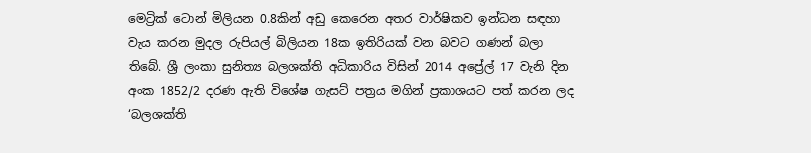මෙට්‍රික් ටොන් මිලියන 0.8කින් අඩු කෙරෙන අතර වාර්ෂිකව ඉන්ධන සඳහා වැය කරන මුදල රුපියල් බිලියන 18ක ඉතිරියක් වන බවට ගණන් බලා තිබේ. ශ්‍රී ලංකා සුනිත්‍ය බලශක්ති අධිකාරිය විසින් 2014 අප්‍රේල් 17 වැනි දින අංක 1852/2 දරණ ඇති විශේෂ ගැසට් පත්‍රය මගින් ප්‍රකාශයට පත් කරන ලද ‘බලශක්ති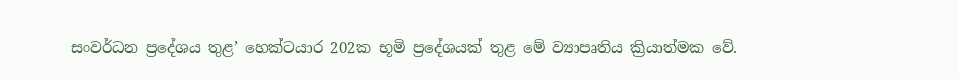සංවර්ධන ප්‍රදේශය තුළ’ හෙක්ටයාර 202ක භූමි ප්‍රදේශයක් තුළ මේ ව්‍යාපෘතිය ක්‍රියාත්මක වේ.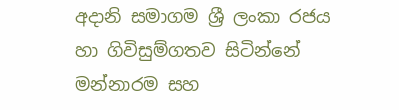අදානි සමාගම ශ්‍රී ලංකා රජය හා ගිවිසුම්ගතව සිටින්නේ මන්නාරම සහ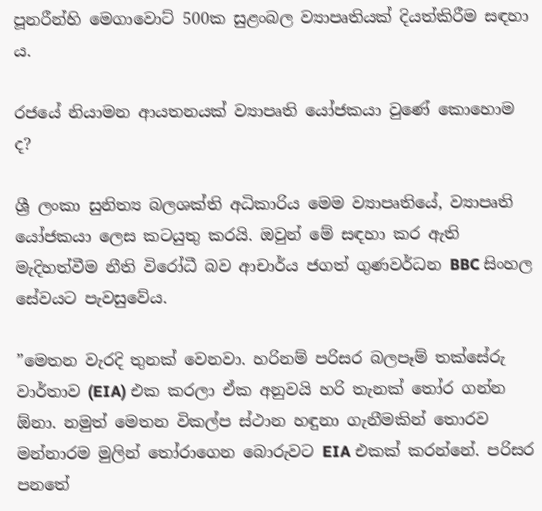පූනරීන්හි මෙගාවොට් 500ක සුළංබල ව්‍යාපෘතියක් දියත්කිරීම සඳහා ය.

රජයේ නියාමන ආයතනයක් ව්‍යාපෘති යෝජකයා වුණේ කොහොම ද?

ශ්‍රී ලංකා සුනිත්‍ය බලශක්ති අධිකාරිය මෙම ව්‍යාපෘතියේ, ව්‍යාපෘති යෝජකයා ලෙස කටයුතු කරයි. ඔවුන් මේ සඳහා කර ඇති මැදිහත්වීම නීති විරෝධී බව ආචාර්ය ජගත් ගුණවර්ධන BBC සිංහල සේවයට පැවසුවේය.

”මෙතන වැරදි තුනක් වෙනවා. හරිනම් පරිසර බලපෑම් තක්සේරු වාර්තාව (EIA) එක කරලා ඒක අනුවයි හරි තැනක් තෝර ගන්න ඕනා. නමුත් මෙතන විකල්ප ස්ථාන හඳුනා ගැනීමකින් තොරව මන්නාරම මුලින් තෝරාගෙන බොරුවට EIA එකක් කරන්නේ. පරිසර පනතේ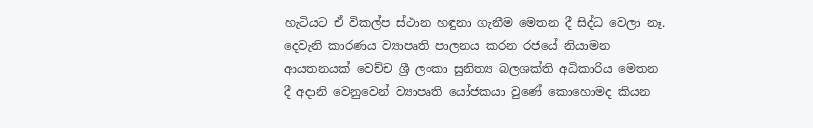හැටියට ඒ විකල්ප ස්ථාන හඳුනා ගැනීම මෙතන දී සිද්ධ වෙලා නෑ. දෙවැනි කාරණය ව්‍යාපෘති පාලනය කරන රජයේ නියාමන ආයතනයක් වෙච්ච ශ්‍රී ලංකා සුනිත්‍ය බලශක්ති අධිකාරිය මෙතන දී අදානි වෙනුවෙන් ව්‍යාපෘති යෝජකයා වුණේ කොහොමද කියන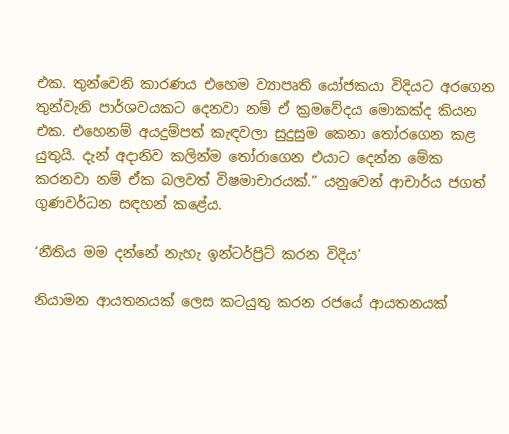එක. තුන්වෙනි කාරණය එහෙම ව්‍යාපෘති යෝජකයා විදියට අරගෙන තුන්වැනි පාර්ශවයකට දෙනවා නම් ඒ ක්‍රමවේදය මොකක්ද කියන එක. එහෙනම් අයදුම්පත් කැඳවලා සුදුසුම කෙනා තෝරගෙන කළ යුතුයි. දැන් අදානිව කලින්ම තෝරාගෙන එයාට දෙන්න මේක කරනවා නම් ඒක බලවත් විෂමාචාරයක්.” යනුවෙන් ආචාර්ය ජගත් ගුණවර්ධන සඳහන් කළේය.

‘නීතිය මම දන්නේ නැහැ ඉන්ටර්ප්‍රිට් කරන විදිය’

නියාමන ආයතනයක් ලෙස කටයුතු කරන රජයේ ආයතනයක්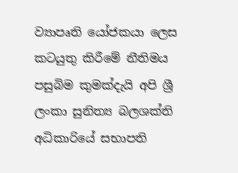ව්‍යාපෘති යෝජකයා ලෙස කටයුතු කිරීමේ නීතිමය පසුබිම කුමක්දැයි අපි ශ්‍රී ලංකා සුනිත්‍ය බලශක්ති අධිකාරියේ සභාපති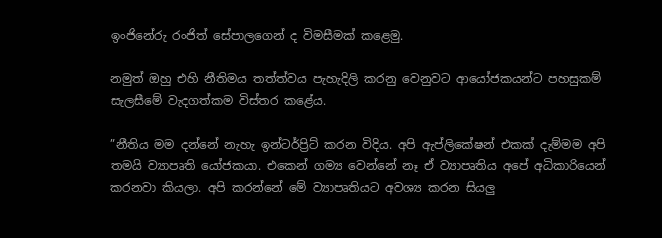ඉංජිනේරු රංජිත් සේපාලගෙන් ද විමසීමක් කළෙමු.

නමුත් ඔහු එහි නීතිමය තත්ත්වය පැහැදිලි කරනු වෙනුවට ආයෝජකයන්ට පහසුකම් සැලසීමේ වැදගත්කම විස්තර කළේය.

”නීතිය මම දන්නේ නැහැ ඉන්ටර්ප්‍රිට් කරන විදිය. අපි ඇප්ලිකේෂන් එකක් දැම්මම අපි තමයි ව්‍යාපෘති යෝජකයා. එකෙන් ගම්‍ය වෙන්නේ නෑ ඒ ව්‍යාපෘතිය අපේ අධිකාරියෙන් කරනවා කියලා. අපි කරන්නේ මේ ව්‍යාපෘතියට අවශ්‍ය කරන සියලු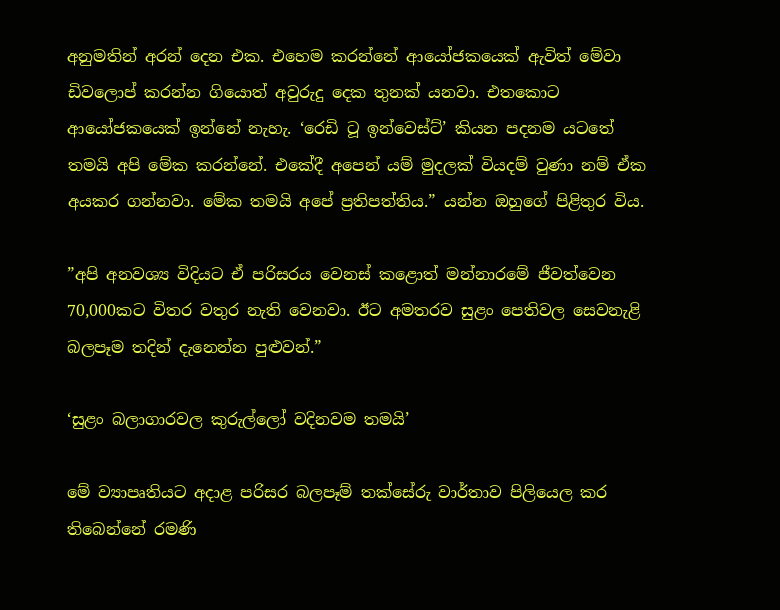අනුමතින් අරන් දෙන එක. එහෙම කරන්නේ ආයෝජකයෙක් ඇවිත් මේවා ඩිවලොප් කරන්න ගියොත් අවුරුදු දෙක තුනක් යනවා. එතකොට ආයෝජකයෙක් ඉන්නේ නැහැ. ‘රෙඩි ටූ ඉන්වෙස්ට්’ කියන පදනම යටතේ තමයි අපි මේක කරන්නේ. එකේදී අපෙන් යම් මුදලක් වියදම් වුණා නම් ඒක අයකර ගන්නවා. මේක තමයි අපේ ප්‍රතිපත්තිය.” යන්න ඔහුගේ පිළිතුර විය.

”අපි අනවශ්‍ය විදියට ඒ පරිසරය වෙනස් කළොත් මන්නාරමේ ජීවත්වෙන 70,000කට විතර වතුර නැති වෙනවා. ඊට අමතරව සුළං පෙතිවල සෙවනැළි බලපෑම තදින් දැනෙන්න පුළුවන්.”

‘සුළං බලාගාරවල කුරුල්ලෝ වදිනවම තමයි’

මේ ව්‍යාපෘතියට අදාළ පරිසර බලපෑම් තක්සේරු වාර්තාව පිලියෙල කර තිබෙන්නේ රමණි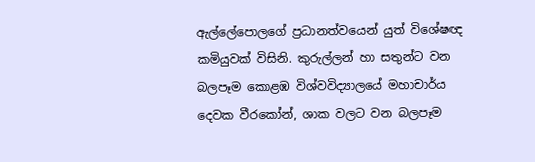ඇල්ලේපොලගේ ප්‍රධානත්වයෙන් යුත් විශේෂඥ කමියුවක් විසිනි. කුරුල්ලන් හා සතුන්ට වන බලපෑම කොළඹ විශ්වවිද්‍යාලයේ මහාචාර්ය දෙවක වීරකෝන්, ශාක වලට වන බලපෑම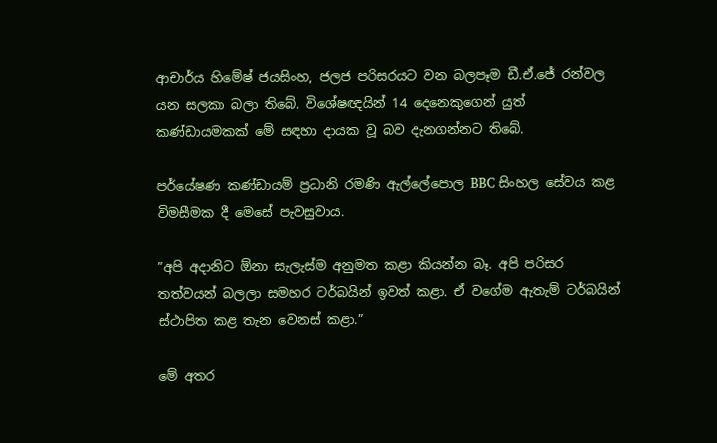ආචාර්ය හිමේෂ් ජයසිංහ, ජලජ පරිසරයට වන බලපෑම ඩී.ඒ.ජේ රන්වල යන සලකා බලා තිබේ. විශේෂඥයින් 14 දෙනෙකුගෙන් යුත් කණ්ඩායමකක් මේ සඳහා දායක වූ බව දැනගන්නට තිබේ.

පර්යේෂණ කණ්ඩායම් ප්‍රධානි රමණි ඇල්ලේපොල BBC සිංහල සේවය කළ විමසීමක දී මෙසේ පැවසුවාය.

”අපි අදානිට ඕනා සැලැස්ම අනුමත කළා කියන්න බෑ. අපි පරිසර තත්වයන් බලලා සමහර ටර්බයින් ඉවත් කළා. ඒ වගේම ඇතැම් ටර්බයින් ස්ථාපිත කළ තැන වෙනස් කළා.”

මේ අතර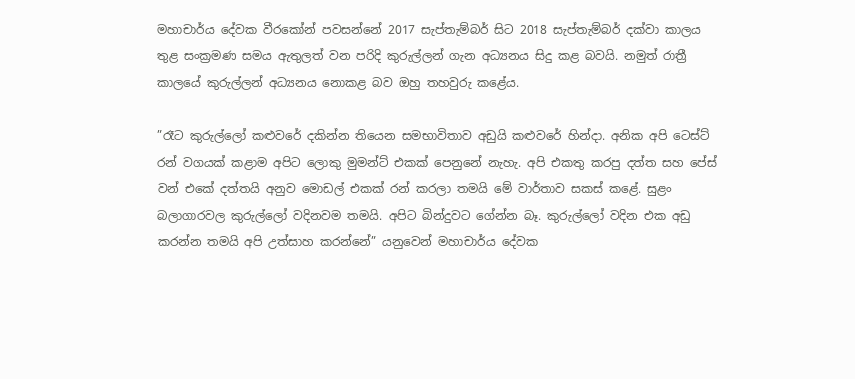මහාචාර්ය දේවක වීරකෝන් පවසන්නේ 2017 සැප්තැම්බර් සිට 2018 සැප්තැම්බර් දක්වා කාලය තුළ සංක්‍රමණ සමය ඇතුලත් වන පරිදි කුරුල්ලන් ගැන අධ්‍යනය සිදු කළ බවයි. නමුත් රාත්‍රී කාලයේ කුරුල්ලන් අධ්‍යනය නොකළ බව ඔහු තහවුරු කළේය.

”රෑට කුරුල්ලෝ කළුවරේ දකින්න තියෙන සමභාවිතාව අඩුයි කළුවරේ හින්දා. අනික අපි ටෙස්ට් රන් වගයක් කළාම අපිට ලොකු මුමන්ට් එකක් පෙනුනේ නැහැ. අපි එකතු කරපු දත්ත සහ පේස් වන් එකේ දත්තයි අනුව මොඩල් එකක් රන් කරලා තමයි මේ වාර්තාව සකස් කළේ. සුළං බලාගාරවල කුරුල්ලෝ වදිනවම තමයි. අපිට බින්දුවට ගේන්න බෑ. කුරුල්ලෝ වදින එක අඩු කරන්න තමයි අපි උත්සාහ කරන්නේ” යනුවෙන් මහාචාර්ය දේවක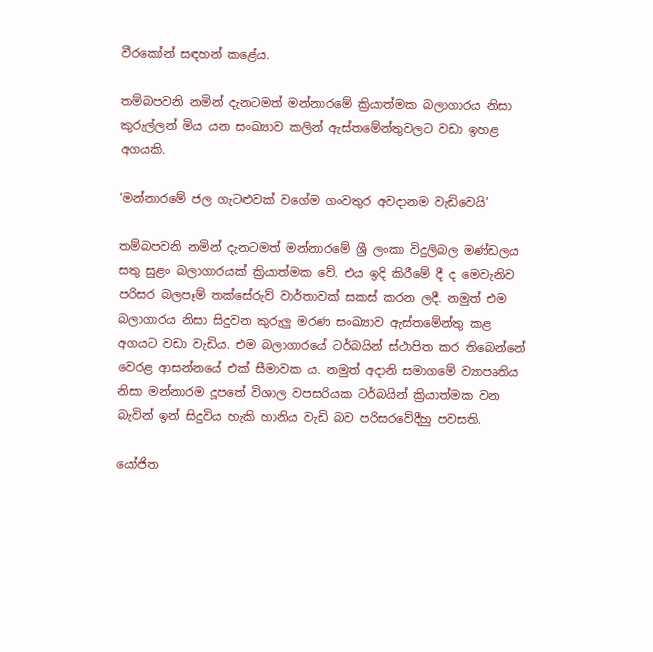වීරකෝන් සඳහන් කළේය.

තම්බපවනි නමින් දැනටමත් මන්නාරමේ ක්‍රියාත්මක බලාගාරය නිසා කුරුල්ලන් මිය යන සංඛ්‍යාව කලින් ඇස්තමේන්තුවලට වඩා ඉහළ අගයකි.

‘මන්නාරමේ ජල ගැටළුවක් වගේම ගංවතුර අවදානම වැඩිවෙයි’

තම්බපවනි නමින් දැනටමත් මන්නාරමේ ශ්‍රී ලංකා විදුලිබල මණ්ඩලය සතු සුළං බලාගාරයක් ක්‍රියාත්මක වේ. එය ඉදි කිරීමේ දී ද මෙවැනිව පරිසර බලපෑම් තක්සේරුව් වාර්තාවක් සකස් කරන ලදී. නමුත් එම බලාගාරය නිසා සිදුවන කුරුලු මරණ සංඛ්‍යාව ඇස්තමේන්තු කළ අගයට වඩා වැඩිය. එම බලාගාරයේ ටර්බයින් ස්ථාපිත කර තිබෙන්නේ වෙරළ ආසන්නයේ එක් සීමාවක ය. නමුත් අදානි සමාගමේ ව්‍යාපෘතිය නිසා මන්නාරම දූපතේ විශාල වපසරියක ටර්බයින් ක්‍රියාත්මක වන බැවින් ඉන් සිදුවිය හැකි හානිය වැඩි බව පරිසරවේදීහු පවසති.

යෝජිත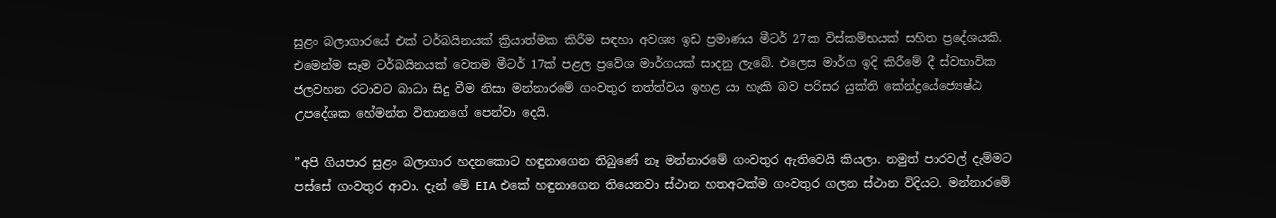සුළං බලාගාරයේ එක් ටර්බයිනයක් ක්‍රියාත්මක කිරීම සඳහා අවශ්‍ය ඉඩ ප්‍රමාණය මීටර් 27ක විස්කම්භයක් සහිත ප්‍රදේශයකි. එමෙන්ම සෑම ටර්බයිනයක් වෙතම මීටර් 17ක් පළල ප්‍රවේශ මාර්ගයක් සාදනු ලැබේ. එලෙස මාර්ග ඉදි කිරීමේ දී ස්වභාවික ජලවහන රටාවට බාධා සිදු වීම නිසා මන්නාරමේ ගංවතුර තත්ත්වය ඉහළ යා හැකි බව පරිසර යුක්ති කේන්ද්‍රයේජ්‍යෙෂ්ඨ උපදේශක හේමන්ත විතානගේ පෙන්වා දෙයි.

”අපි ගියපාර සුළං බලාගාර හදනකොට හඳුනාගෙන තිබුණේ නෑ මන්නාරමේ ගංවතුර ඇතිවෙයි කියලා. නමුත් පාරවල් දැම්මට පස්සේ ගංවතුර ආවා. දැන් මේ EIA එකේ හඳුනාගෙන තියෙනවා ස්ථාන හතඅටක්ම ගංවතුර ගලන ස්ථාන විදියට. මන්නාරමේ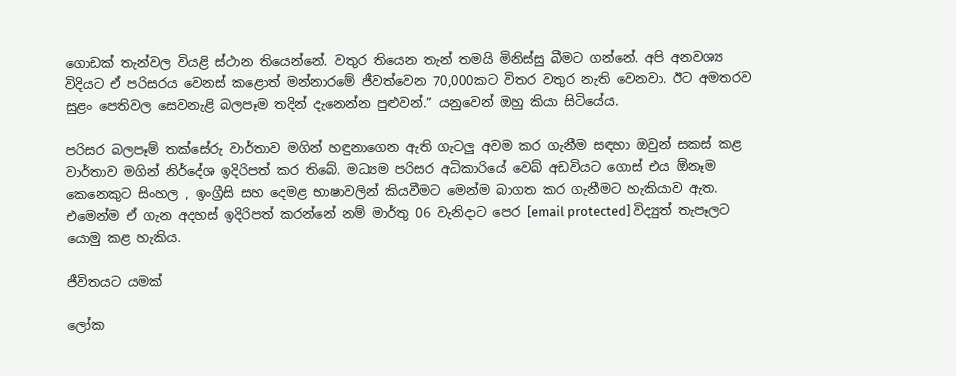ගොඩක් තැන්වල වියළි ස්ථාන තියෙන්නේ. වතුර තියෙන තැන් තමයි මිනිස්සු බීමට ගන්නේ. අපි අනවශ්‍ය විදියට ඒ පරිසරය වෙනස් කළොත් මන්නාරමේ ජීවත්වෙන 70,000කට විතර වතුර නැති වෙනවා. ඊට අමතරව සුළං පෙතිවල සෙවනැළි බලපෑම තදින් දැනෙන්න පුළුවන්.” යනුවෙන් ඔහු කියා සිටියේය.

පරිසර බලපෑම් තක්සේරු වාර්තාව මගින් හඳුනාගෙන ඇති ගැටලු අවම කර ගැනීම සඳහා ඔවුන් සකස් කළ වාර්තාව මගින් නිර්දේශ ඉදිරිපත් කර තිබේ. මධ්‍යම පරිසර අධිකාරියේ වෙබ් අඩවියට ගොස් එය ඕනෑම කෙනෙකුට සිංහල , ඉංග්‍රීසි සහ දෙමළ භාෂාවලින් කියවීමට මෙන්ම බාගත කර ගැනීමට හැකියාව ඇත. එමෙන්ම ඒ ගැන අදහස් ඉදිරිපත් කරන්නේ නම් මාර්තු 06 වැනිදාට පෙර [email protected] විද්‍යුත් තැපෑලට යොමු කළ හැකිය.

ජීවිතයට යමක්

ලෝක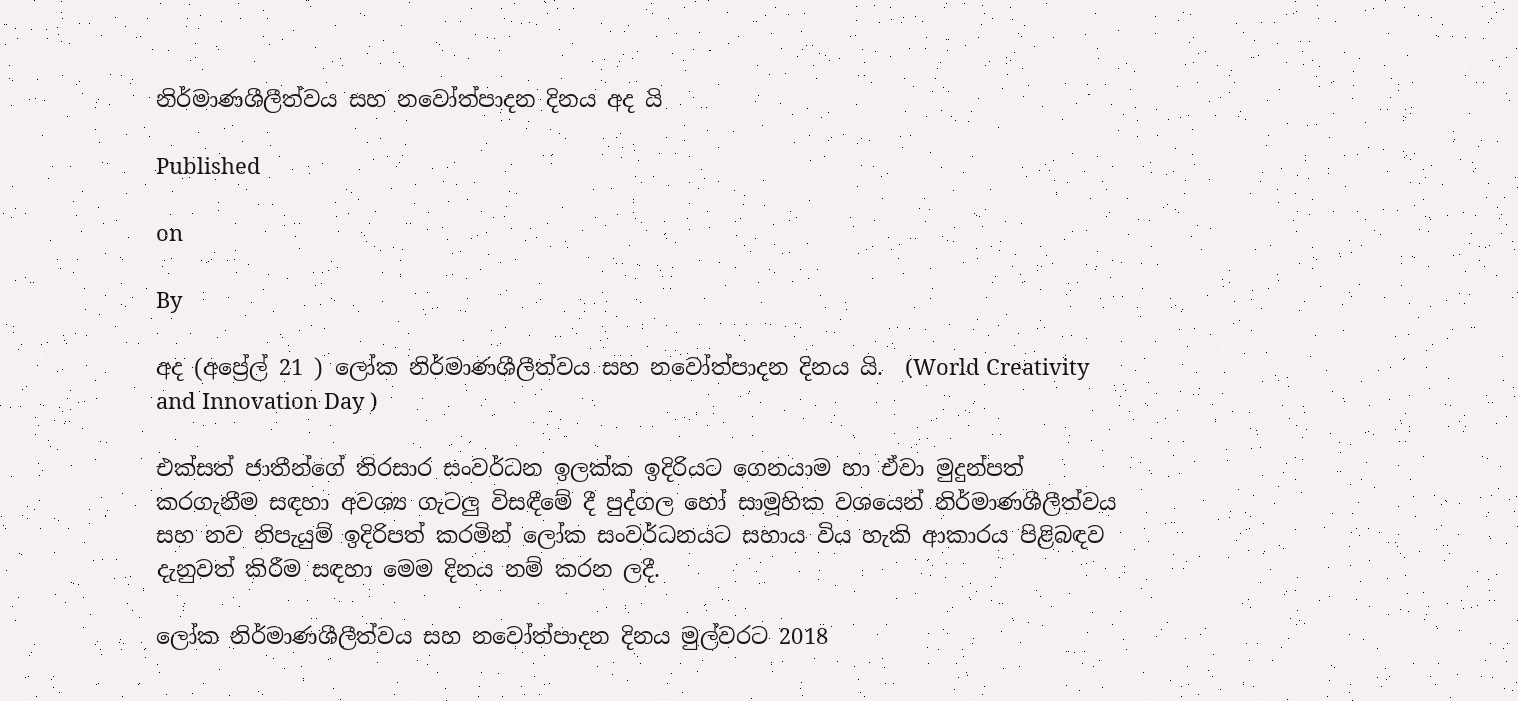නිර්මාණශීලීත්වය සහ නවෝත්පාදන දිනය අද යි

Published

on

By

අද (අප්‍රේල් 21 ) ලෝක නිර්මාණශීලීත්වය සහ නවෝත්පාදන දිනය යි.  (World Creativity and Innovation Day )

එක්සත් ජාතීන්ගේ තිරසාර සංවර්ධන ඉලක්ක ඉදිරියට ගෙනයාම හා ඒවා මුදුන්පත් කරගැනීම සඳහා අවශ්‍ය ගැටලු විසඳීමේ දී පුද්ගල හෝ සාමූහික වශයෙන් නිර්මාණශීලීත්වය සහ නව නිපැයුම් ඉදිරිපත් කරමින් ලෝක සංවර්ධනයට සහාය විය හැකි ආකාරය පිළිබඳව දැනුවත් කිරීම සඳහා මෙම දිනය නම් කරන ලදී.

ලෝක නිර්මාණශීලීත්වය සහ නවෝත්පාදන දිනය මුල්වරට 2018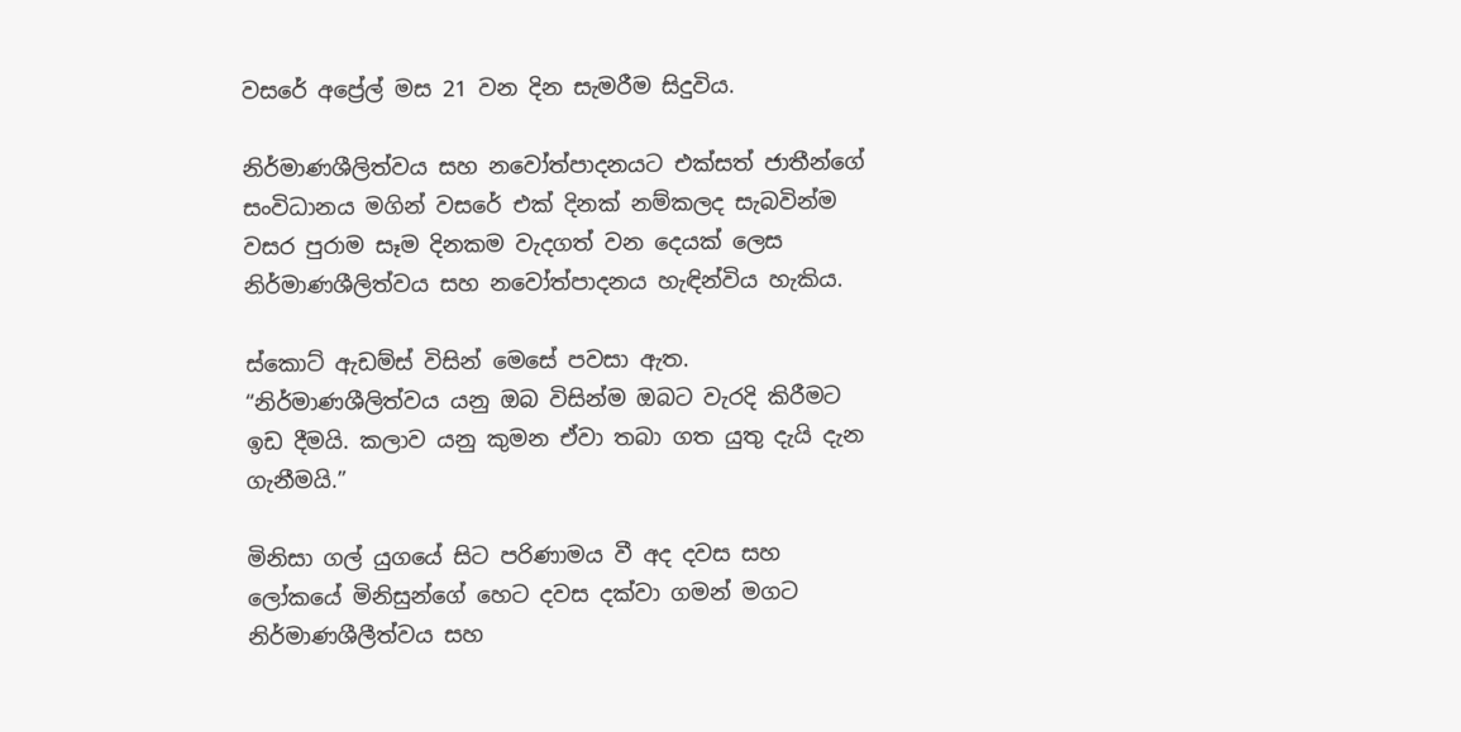වසරේ අප්‍රේල් මස 21 වන දින සැමරීම සිදුවිය.

නිර්මාණශීලිත්වය සහ නවෝත්පාදනයට එක්සත් ජාතීන්ගේ සංවිධානය මගින් වසරේ එක් දිනක් නම්කලද සැබවින්ම වසර පුරාම සෑම දිනකම වැදගත් වන දෙයක් ලෙස නිර්මාණශීලිත්වය සහ නවෝත්පාදනය හැඳින්විය හැකිය.

ස්කොට් ඇඩම්ස් විසින් මෙසේ පවසා ඇත.
“නිර්මාණශීලිත්වය යනු ඔබ විසින්ම ඔබට වැරදි කිරීමට ඉඩ දීමයි. කලාව යනු කුමන ඒවා තබා ගත යුතු දැයි දැන ගැනීමයි.”

මිනිසා ගල් යුගයේ සිට පරිණාමය වී අද දවස සහ ලෝකයේ මිනිසුන්ගේ හෙට දවස දක්වා ගමන් මගට නිර්මාණශීලීත්වය සහ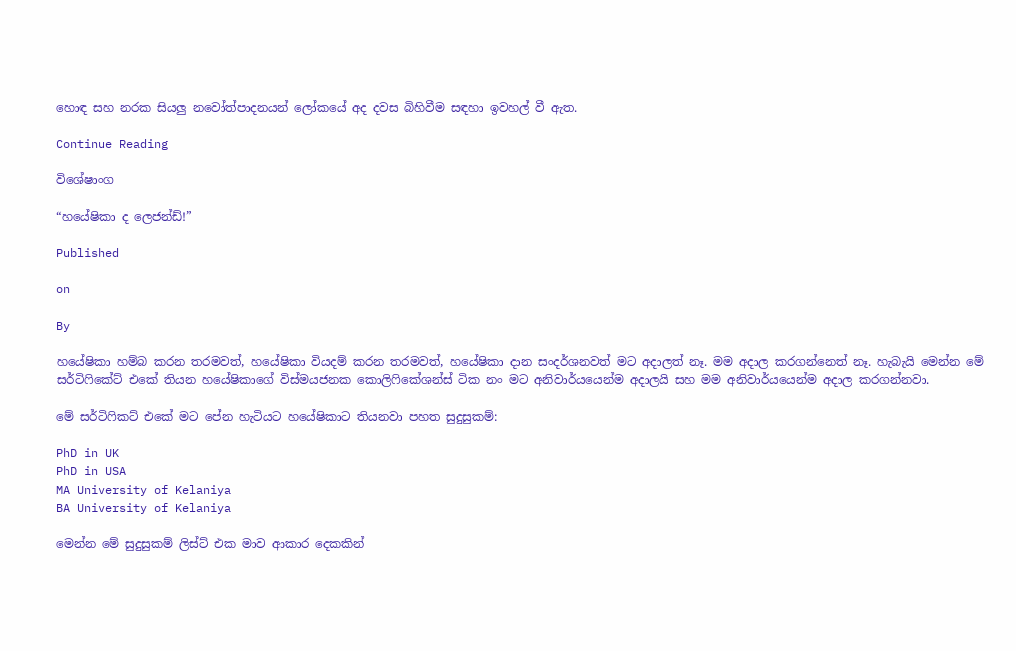හොඳ සහ නරක සියලු නවෝත්පාදනයන් ලෝකයේ අද දවස බිහිවීම සඳහා ඉවහල් වී ඇත.

Continue Reading

විශේෂාංග

“හයේෂිකා ද ලෙජන්ඩ්!”

Published

on

By

හයේෂිකා හම්බ කරන තරමවත්, හයේෂිකා වියදම් කරන තරමවත්, හයේෂිකා දාන සංදර්ශනවත් මට අදාලත් නෑ. මම අදාල කරගන්නෙත් නෑ. හැබැයි මෙන්න මේ සර්ටිෆිකේට් එකේ තියන හයේෂිකාගේ විස්මයජනක කොලිෆිකේශන්ස් ටික නං මට අනිවාර්යයෙන්ම අදාලයි සහ මම අනිවාර්යයෙන්ම අදාල කරගන්නවා.

මේ සර්ටිෆිකට් එකේ මට පේන හැටියට හයේෂිකාට තියනවා පහත සුදුසුකම්:

PhD in UK
PhD in USA
MA University of Kelaniya
BA University of Kelaniya

මෙන්න මේ සුදුසුකම් ලිස්ට් එක මාව ආකාර දෙකකින්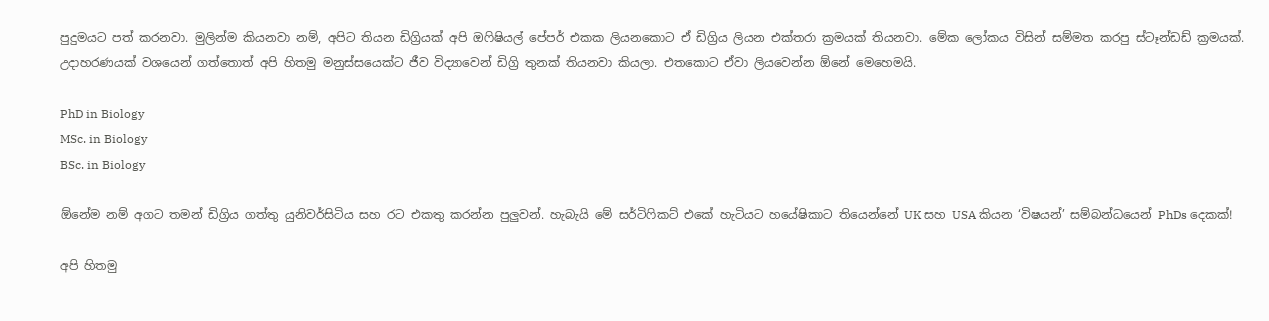පුදුමයට පත් කරනවා. මුලින්ම කියනවා නම්, අපිට තියන ඩිග්‍රියක් අපි ඔෆිෂියල් පේපර් එකක ලියනකොට ඒ ඩිග්‍රිය ලියන එක්තරා ක්‍රමයක් තියනවා. මේක ලෝකය විසින් සම්මත කරපු ස්ටෑන්ඩඩ් ක්‍රමයක්. උදාහරණයක් වශයෙන් ගත්තොත් අපි හිතමු මනුස්සයෙක්ට ජීව විද්‍යාවෙන් ඩිග්‍රි තුනක් තියනවා කියලා. එතකොට ඒවා ලියවෙන්න ඕනේ මෙහෙමයි.

PhD in Biology
MSc. in Biology
BSc. in Biology

ඕනේම නම් අගට තමන් ඩිග්‍රිය ගත්තු යුනිවර්සිටිය සහ රට එකතු කරන්න පුලුවන්. හැබැයි මේ සර්ටිෆිකට් එකේ හැටියට හයේෂිකාට තියෙන්නේ UK සහ USA කියන ‘විෂයන්’ සම්බන්ධයෙන් PhDs දෙකක්!

අපි හිතමු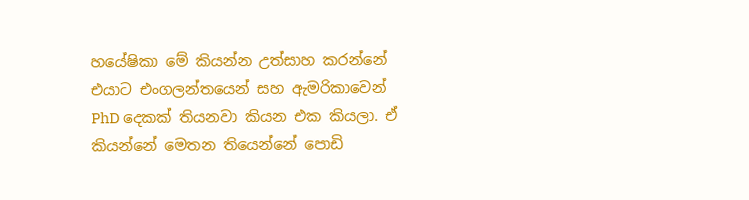හයේෂිකා මේ කියන්න උත්සාහ කරන්නේ එයාට එංගලන්තයෙන් සහ ඇමරිකාවෙන් PhD දෙකක් තියනවා කියන එක කියලා. ඒ කියන්නේ මෙතන තියෙන්නේ පොඩි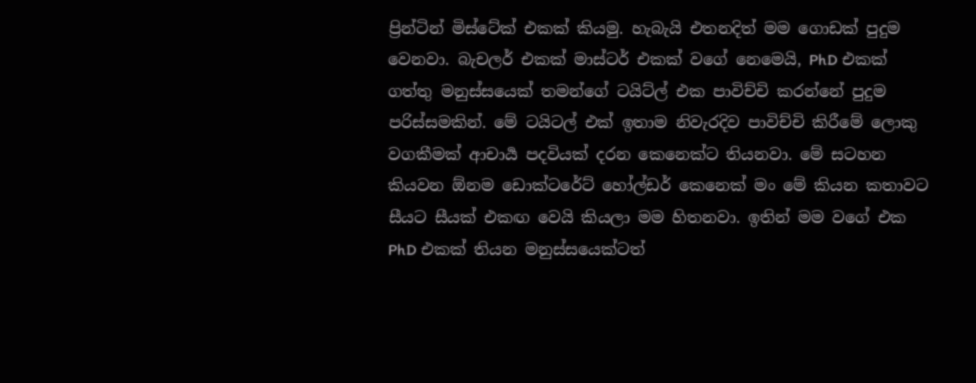ප්‍රින්ටින් මිස්ටේක් එකක් කියමු. හැබැයි එතනදිත් මම ගොඩක් පුදුම වෙනවා. බැචලර් එකක් මාස්ටර් එකක් වගේ නෙමෙයි, PhD එකක් ගත්තු මනුස්සයෙක් තමන්ගේ ටයිට්ල් එක පාවිච්චි කරන්නේ පුදුම පරිස්සමකින්. මේ ටයිටල් එක් ඉතාම නිවැරදිව පාවිච්චි කිරීමේ ලොකු වගකීමක් ආචාර්‍ය පදවියක් දරන කෙනෙක්ට තියනවා. මේ සටහන කියවන ඕනම ඩොක්ටරේට් හෝල්ඩර් කෙනෙක් මං මේ කියන කතාවට සීයට සීයක් එකඟ වෙයි කියලා මම හිතනවා. ඉතින් මම වගේ එක PhD එකක් තියන මනුස්සයෙක්ටත්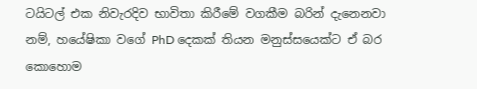ටයිටල් එක නිවැරදිව භාවිතා කිරීමේ වගකීම බරින් දැනෙනවා නම්, හයේෂිකා වගේ PhD දෙකක් තියන මනුස්සයෙක්ට ඒ බර කොහොම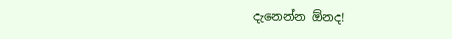දැනෙන්න ඕනද!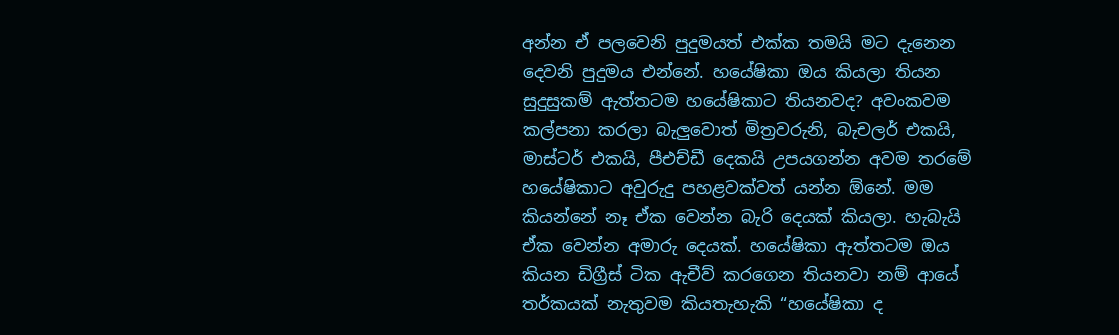අන්න ඒ පලවෙනි පුදුමයත් එක්ක තමයි මට දැනෙන දෙවනි පුදුමය එන්නේ. හයේෂිකා ඔය කියලා තියන සුදුසුකම් ඇත්‍තටම හයේෂිකාට තියනවද? අවංකවම කල්පනා කරලා බැලුවොත් මිත්‍රවරුනි, බැචලර් එකයි, මාස්ටර් එකයි, පීඑච්ඩී දෙකයි උපයගන්න අවම තරමේ හයේෂිකාට අවුරුදු පහළවක්වත් යන්න ඕනේ. මම කියන්නේ නෑ ඒක වෙන්න බැරි දෙයක් කියලා. හැබැයි ඒක වෙන්න අමාරු දෙයක්. හයේෂිකා ඇත්තටම ඔය කියන ඩිග්‍රීස් ටික ඇචීව් කරගෙන තියනවා නම් ආයේ තර්කයක් නැතුවම කියතැහැකි “හයේෂිකා ද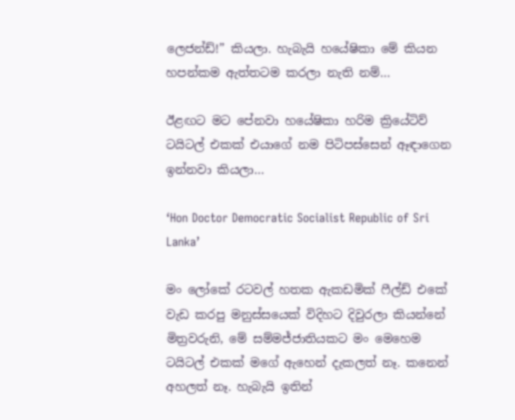ලෙජන්ඩ්!” කියලා. හැබැයි හයේෂිකා මේ කියන හපන්කම ඇත්තටම කරලා නැති නම්…

ඊළඟට මට පේනවා හයේෂිකා හරිම ක්‍රියේටිව් ටයිටල් එකක් එයාගේ නම පිටිපස්සෙන් ඈඳාගෙන ඉන්නවා කියලා…

‘Hon Doctor Democratic Socialist Republic of Sri Lanka’

මං ලෝකේ රටවල් හතක ඇකඩමික් ෆීල්ඩ් එකේ වැඩ කරපු මනුස්සයෙක් විදිහට දිවුරලා කියන්නේ මිත්‍රවරුනි, මේ සම්මජ්ජාතියකට මං මෙහෙම ටයිටල් එකක් මගේ ඇහෙන් දැකලත් නෑ. කනෙන් අහලත් නෑ. හැබැයි ඉතින්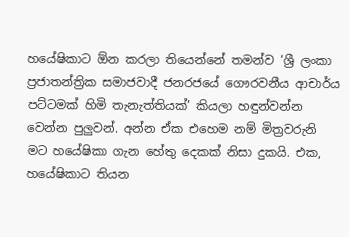හයේෂිකාට ඕන කරලා තියෙන්නේ තමන්ව ‘ශ්‍රී ලංකා ප්‍රජාතන්ත්‍රික සමාජවාදී ජනරජයේ ගෞරවනීය ආචාර්ය පට්ටමක් හිමි තැනැත්තියක්’ කියලා හඳුන්වන්න වෙන්න පුලුවන්. අන්න ඒක එහෙම නම් මිත්‍රවරුනි මට හයේෂිකා ගැන හේතු දෙකක් නිසා දුකයි. එක, හයේෂිකාට තියන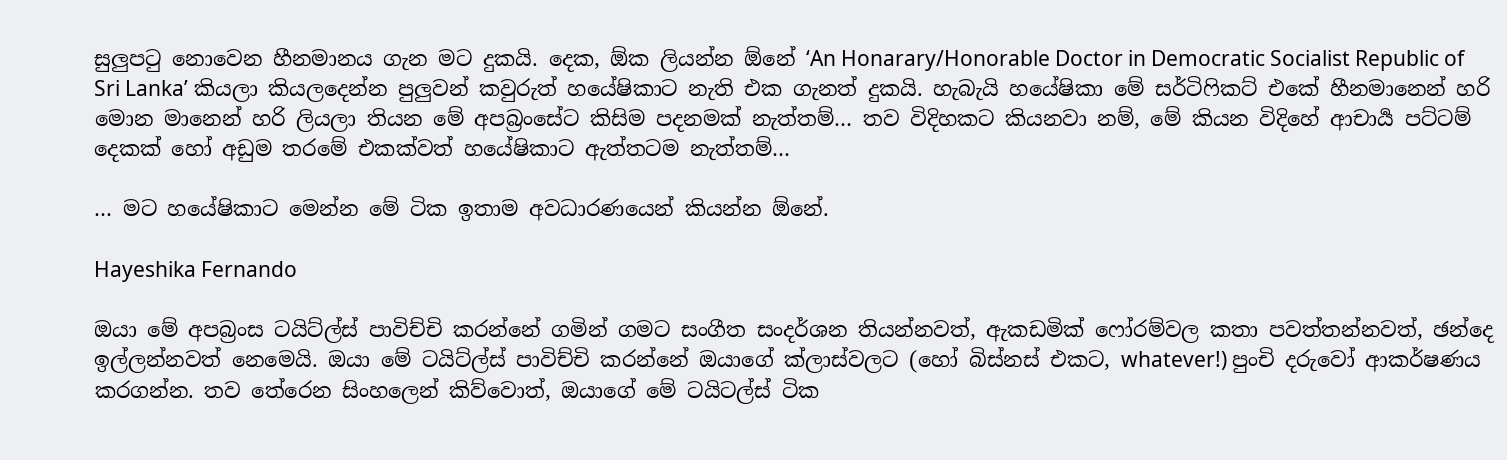සුලුපටු නොවෙන හීනමානය ගැන මට දුකයි. දෙක, ඕක ලියන්න ඕනේ ‘An Honarary/Honorable Doctor in Democratic Socialist Republic of Sri Lanka’ කියලා කියලදෙන්න පුලුවන් කවුරුත් හයේෂිකාට නැති එක ගැනත් දුකයි. හැබැයි හයේෂිකා මේ සර්ටිෆිකට් එකේ හීනමානෙන් හරි මොන මානෙන් හරි ලියලා තියන මේ අපබ්‍රංසේට කිසිම පදනමක් නැත්තම්… තව විදිහකට කියනවා නම්, මේ කියන විදිහේ ආචාර්‍ය පට්ටම් දෙකක් හෝ අඩුම තරමේ එකක්වත් හයේෂිකාට ඇත්තටම නැත්තම්…

… මට හයේෂිකාට මෙන්න මේ ටික ඉතාම අවධාරණයෙන් කියන්න ඕනේ.

Hayeshika Fernando

ඔයා මේ අපබ්‍රංස ටයිට්ල්ස් පාවිච්චි කරන්නේ ගමින් ගමට සංගීත සංදර්ශන තියන්නවත්, ඇකඩමික් ෆෝරම්වල කතා පවත්තන්නවත්, ඡන්දෙ ඉල්ලන්නවත් නෙමෙයි. ඔයා මේ ටයිට්ල්ස් පාවිච්චි කරන්නේ ඔයාගේ ක්ලාස්වලට (හෝ බිස්නස් එකට, whatever!) පුංචි දරුවෝ ආකර්ෂණය කරගන්න. තව තේරෙන සිංහලෙන් කිව්වොත්, ඔයාගේ මේ ටයිටල්ස් ටික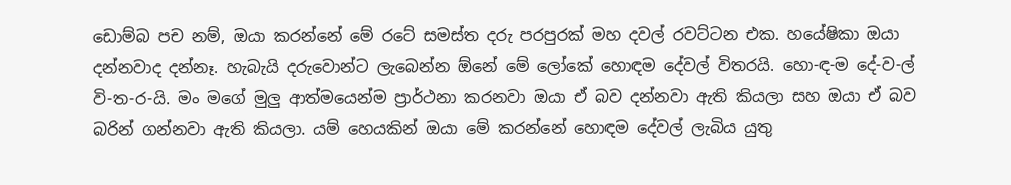ඩොම්බ පච නම්, ඔයා කරන්නේ මේ රටේ සමස්ත දරු පරපුරක් මහ දවල් රවට්ටන එක. හයේෂිකා ඔයා දන්නවාද දන්නෑ. හැබැයි දරුවොන්ට ලැබෙන්න ඕනේ මේ ලෝකේ හොඳම දේවල් විතරයි. හො-ඳ-ම දේ-ව-ල් වි-ත-ර-යි. මං මගේ මුලු ආත්මයෙන්ම ප්‍රාර්ථනා කරනවා ඔයා ඒ බව දන්නවා ඇති කියලා සහ ඔයා ඒ බව බරින් ගන්නවා ඇති කියලා. යම් හෙයකින් ඔයා මේ කරන්නේ හොඳම දේවල් ලැබිය යුතු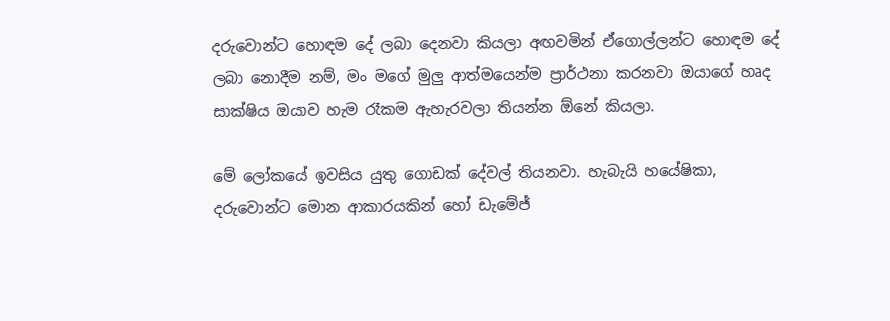දරුවොන්ට හොඳම දේ ලබා දෙනවා කියලා අඟවමින් ඒගොල්ලන්ට හොඳම දේ ලබා නොදීම නම්, මං මගේ මුලු ආත්මයෙන්ම ප්‍රාර්ථනා කරනවා ඔයාගේ හෘද සාක්ෂිය ඔයාව හැම රෑකම ඇහැරවලා තියන්න ඕනේ කියලා.

මේ ලෝකයේ ඉවසිය යුතු ගොඩක් දේවල් තියනවා. හැබැයි හයේෂිකා, දරුවොන්ට මොන ආකාරයකින් හෝ ඩැමේජ්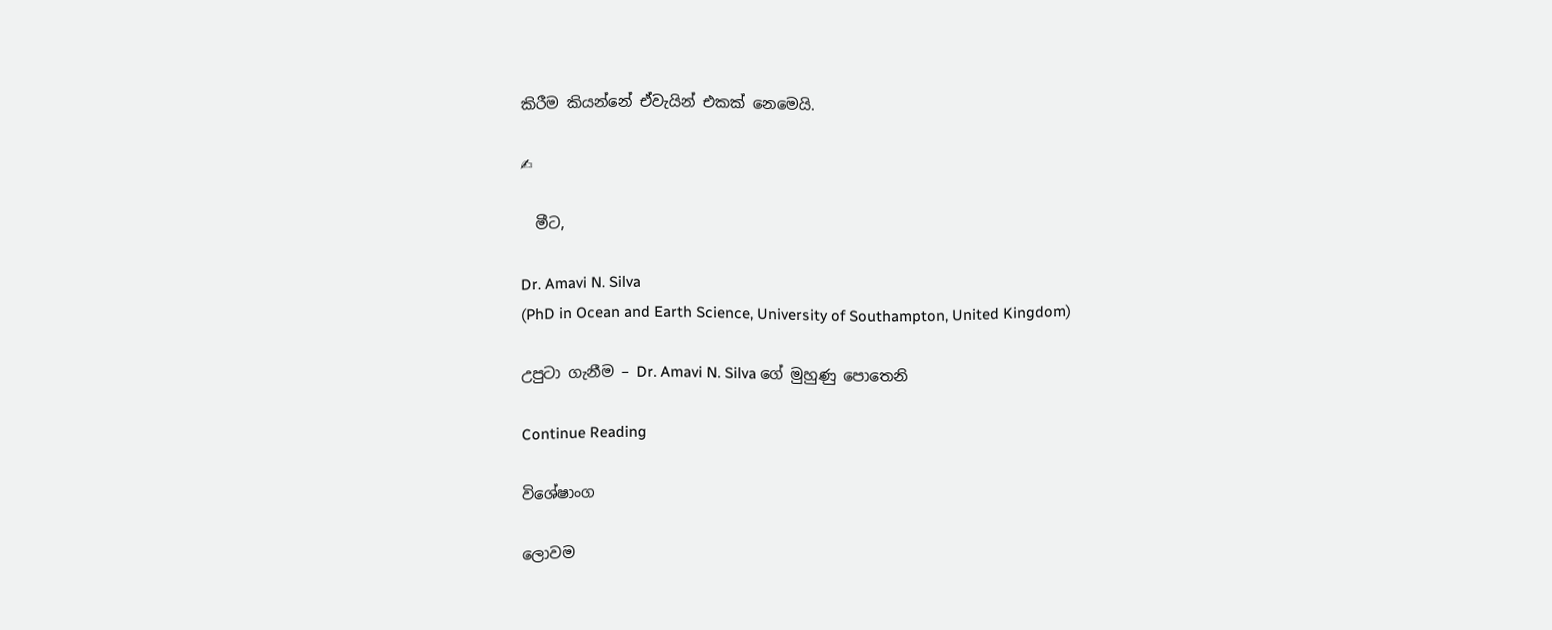කිරීම කියන්නේ ඒවැයින් එකක් නෙමෙයි.

✍

  මීට,

Dr. Amavi N. Silva
(PhD in Ocean and Earth Science, University of Southampton, United Kingdom)

උපුටා ගැනීම – Dr. Amavi N. Silva ගේ මුහුණු පොතෙනි

Continue Reading

විශේෂාංග

ලොවම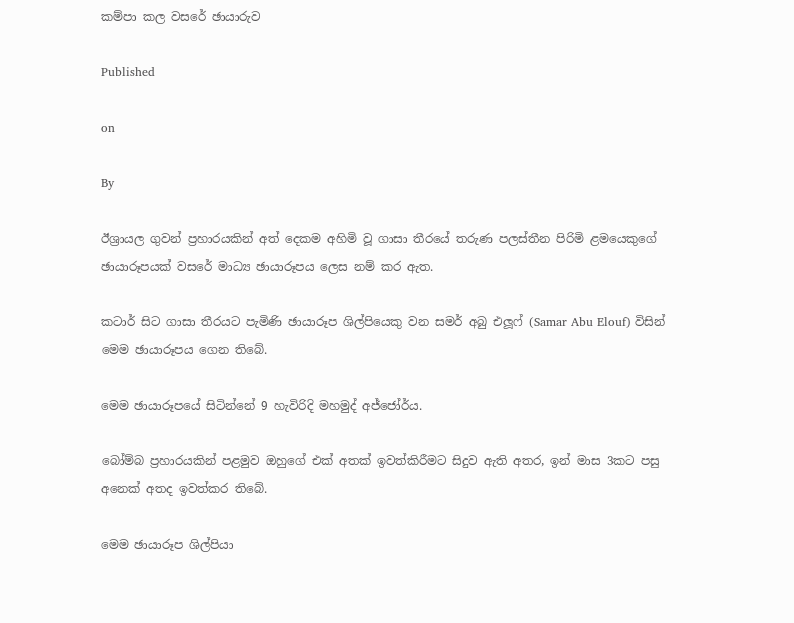කම්පා කල වසරේ ඡායාරුව

Published

on

By

ඊශ්‍රායල ගුවන් ප්‍රහාරයකින් අත් දෙකම අහිමි වූ ගාසා තීරයේ තරුණ පලස්තීන පිරිමි ළමයෙකුගේ ඡායාරූපයක් වසරේ මාධ්‍ය ඡායාරූපය ලෙස නම් කර ඇත.

කටාර් සිට ගාසා තීරයට පැමිණි ඡායාරූප ශිල්පියෙකු වන සමර් අබු එලූෆ් (Samar Abu Elouf) විසින් මෙම ඡායාරූපය ගෙන තිබේ.

මෙම ඡායාරූපයේ සිටින්නේ 9 හැවිරිදි මහමුද් අජ්ජෝර්ය.

බෝම්බ ප්‍රහාරයකින් පළමුව ඔහුගේ එක් අතක් ඉවත්කිරීමට සිදුව ඇති අතර, ඉන් මාස 3කට පසු අනෙක් අතද ඉවත්කර තිබේ.

මෙම ඡායාරූප ශිල්පියා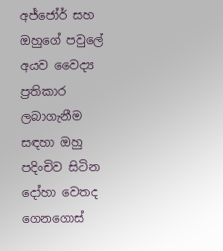අජ්ජෝර් සහ ඔහුගේ පවුලේ අයව වෛද්‍ය ප්‍රතිකාර ලබාගැනීම සඳහා ඔහු පදිංචිව සිටින දෝහා වෙතද ගෙනගොස්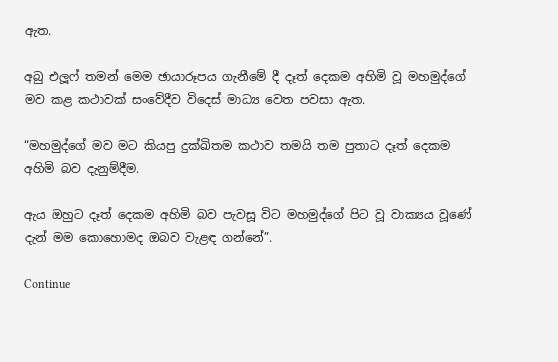ඇත.

අබු එලූෆ් තමන් මෙම ඡායාරූපය ගැනීමේ දී දෑත් දෙකම අහිමි වූ මහමුද්ගේ මව කළ කථාවක් සංවේදීව විදෙස් මාධ්‍ය වෙත පවසා ඇත.

“මහමුද්ගේ මව මට කියපු දුක්ඛිතම කථාව තමයි තම පුතාට දෑත් දෙකම අහිමි බව දැනුම්දීම.

ඇය ඔහුට දෑත් දෙකම අහිමි බව පැවසූ විට මහමුද්ගේ පිට වූ වාක්‍යය වූණේ දැන් මම කොහොමද ඔබව වැළඳ ගන්නේ”.

Continue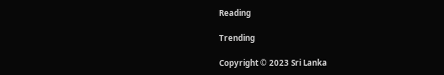Reading

Trending

Copyright © 2023 Sri Lanka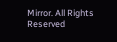Mirror. All Rights Reserved